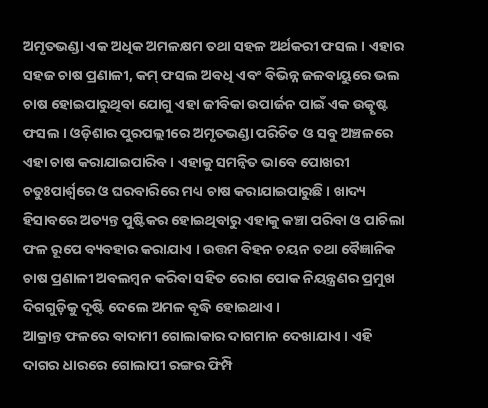ଅମୃତଭଣ୍ଡା ଏକ ଅଧିକ ଅମଳକ୍ଷମ ତଥା ସହଳ ଅର୍ଥକରୀ ଫସଲ । ଏହାର ସହଜ ଚାଷ ପ୍ରଣାଳୀ, କମ୍ ଫସଲ ଅବଧି ଏବଂ ବିଭିନ୍ନ ଜଳବାୟୁରେ ଭଲ ଚାଷ ହୋଇପାରୁଥିବା ଯୋଗୁ ଏହା ଜୀବିକା ଉପାର୍ଜନ ପାଇଁ ଏକ ଉତ୍କୃଷ୍ଟ ଫସଲ । ଓଡ଼ିଶାର ପୁରପଲ୍ଲୀରେ ଅମୃତଭଣ୍ଡା ପରିଚିତ ଓ ସବୁ ଅଞ୍ଚଳରେ ଏହା ଚାଷ କରାଯାଇପାରିବ । ଏହାକୁ ସମନ୍ୱିତ ଭାବେ ପୋଖରୀ ଚତୁଃପାର୍ଶ୍ଵରେ ଓ ଘରବାରିରେ ମଧ୍ୟ ଚାଷ କରାଯାଇପାରୁଛି । ଖାଦ୍ୟ ହିସାବରେ ଅତ୍ୟନ୍ତ ପୁଷ୍ଟିକର ହୋଇଥିବାରୁ ଏହାକୁ କଞ୍ଚା ପରିବା ଓ ପାଚିଲା ଫଳ ରୂପେ ବ୍ୟବହାର କରାଯାଏ । ଉତ୍ତମ ବିହନ ଚୟନ ତଥା ବୈଜ୍ଞାନିକ ଚାଷ ପ୍ରଣାଳୀ ଅବଲମ୍ବନ କରିବା ସହିତ ରୋଗ ପୋକ ନିୟନ୍ତ୍ରଣର ପ୍ରମୁଖ ଦିଗଗୁଡ଼ିକୁ ଦୃଷ୍ଟି ଦେଲେ ଅମଳ ବୃଦ୍ଧି ହୋଇଥାଏ ।
ଆକ୍ରାନ୍ତ ଫଳରେ ବାଦାମୀ ଗୋଲାକାର ଦାଗମାନ ଦେଖାଯାଏ । ଏହି ଦାଗର ଧାରରେ ଗୋଲାପୀ ରଙ୍ଗର ଫିମ୍ପି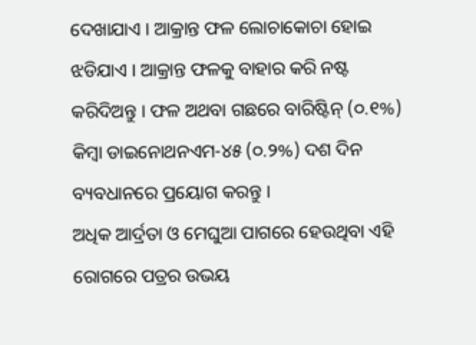ଦେଖାଯାଏ । ଆକ୍ରାନ୍ତ ଫଳ ଲୋଚାକୋଚା ହୋଇ ଝଡିଯାଏ । ଆକ୍ରାନ୍ତ ଫଳକୁ ବାହାର କରି ନଷ୍ଟ କରିଦିଅନ୍ତୁ । ଫଳ ଅଥବା ଗଛରେ ବାରିଷ୍ଟିନ୍ (୦.୧%) କିମ୍ବା ଡାଇନୋଥନଏମ-୪୫ (୦.୨%) ଦଶ ଦିନ ବ୍ୟବଧାନରେ ପ୍ରୟୋଗ କରନ୍ତୁ ।
ଅଧିକ ଆର୍ଦ୍ରତା ଓ ମେଘୁଆ ପାଗରେ ହେଉଥିବା ଏହି ରୋଗରେ ପତ୍ରର ଉଭୟ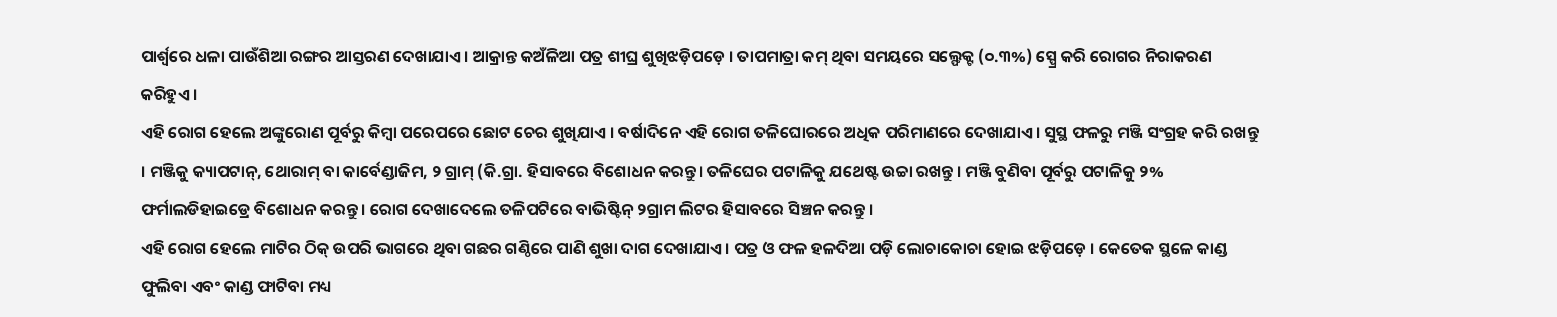ପାର୍ଶ୍ଵରେ ଧଳା ପାଉଁଶିଆ ରଙ୍ଗର ଆସ୍ତରଣ ଦେଖାଯାଏ । ଆକ୍ରାନ୍ତ କଅଁଳିଆ ପତ୍ର ଶୀଘ୍ର ଶୁଖିଝଡ଼ିପଡ଼େ । ତାପମାତ୍ରା କମ୍ ଥିବା ସମୟରେ ସଲ୍ଫେକ୍ଟ (୦.୩%) ସ୍ପ୍ରେ କରି ରୋଗର ନିରାକରଣ କରିହୁଏ ।
ଏହି ରୋଗ ହେଲେ ଅଙ୍କୁରୋଣ ପୂର୍ବରୁ କିମ୍ବା ପରେପରେ ଛୋଟ ଚେର ଶୁଖିଯାଏ । ବର୍ଷାଦିନେ ଏହି ରୋଗ ତଳିଘୋରରେ ଅଧିକ ପରିମାଣରେ ଦେଖାଯାଏ । ସୁସ୍ଥ ଫଳରୁ ମଞ୍ଜି ସଂଗ୍ରହ କରି ରଖନ୍ତୁ । ମଞ୍ଜିକୁ କ୍ୟାପଟାନ୍, ଥୋରାମ୍ ବା କାର୍ବେଣ୍ଡାଜିମ, ୨ ଗ୍ରାମ୍ (କି.ଗ୍ରା. ହିସାବରେ ବିଶୋଧନ କରନ୍ତୁ। ତଳିଘେର ପଟାଳିକୁ ଯଥେଷ୍ଟ ଉଚ୍ଚା ରଖନ୍ତୁ । ମଞ୍ଜି ବୁଣିବା ପୂର୍ବରୁ ପଟାଳିକୁ ୨% ଫର୍ମାଲଡିହାଇଡ୍ରେ ବିଶୋଧନ କରନ୍ତୁ । ରୋଗ ଦେଖାଦେଲେ ତଳିପଟିରେ ବାଭିଷ୍ଟିନ୍ ୨ଗ୍ରାମ ଲିଟର ହିସାବରେ ସିଞ୍ଚନ କରନ୍ତୁ ।
ଏହି ରୋଗ ହେଲେ ମାଟିର ଠିକ୍ ଉପରି ଭାଗରେ ଥିବା ଗଛର ଗଣ୍ଠିରେ ପାଣି ଶୁଖା ଦାଗ ଦେଖାଯାଏ । ପତ୍ର ଓ ଫଳ ହଳଦିଆ ପଡ଼ି ଲୋଚାକୋଚା ହୋଇ ଝଡ଼ିପଡ଼େ । କେତେକ ସ୍ଥଳେ କାଣ୍ଡ ଫୁଲିବା ଏବଂ କାଣ୍ଡ ଫାଟିବା ମଧ୍ୟ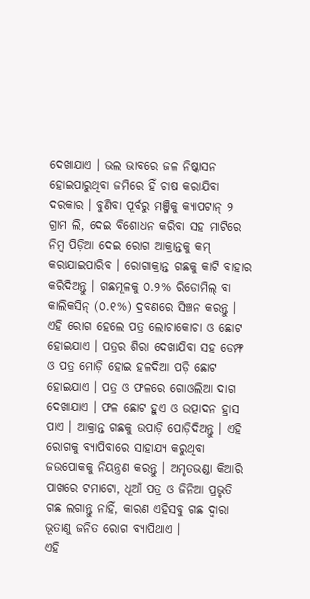ଦେଖାଯାଏ । ଭଲ ଭାବରେ ଜଳ ନିଷ୍କାସନ ହୋଇପାରୁଥିବା ଜମିରେ ହିଁ ଚାଷ କରାଯିବା ଦରକାର । ବୁଣିବା ପୂର୍ବରୁ ମଞ୍ଜିକୁ କ୍ୟାପଟାନ୍ ୨ ଗ୍ରାମ ଲି, ଦେଇ ବିଶୋଧନ କରିବା ସହ ମାଟିରେ ନିମ୍ବ ପିଡ଼ିଆ ଦେଇ ରୋଗ ଆକ୍ରାନ୍ତକୁ କମ୍ କରାଯାଇପାରିବ । ରୋଗାକ୍ରାନ୍ତ ଗଛକୁ କାଟି ବାହାର କରିଦିଅନ୍ତୁ । ଗଛମୂଳକୁ ୦.୨% ରିଡୋମିଲ୍ ବା କାଲିକସିନ୍ (୦.୧%) ଦ୍ରବଣରେ ସିଞ୍ଚନ କରନ୍ତୁ ।
ଏହି ରୋଗ ହେଲେ ପତ୍ର ଲୋଚାକୋଚା ଓ ଛୋଟ ହୋଇଯାଏ । ପତ୍ରର ଶିରା ଦେଖାଯିବା ସହ ଡେମ୍ଫ ଓ ପତ୍ର ମୋଡ଼ି ହୋଇ ହଳଦିଆ ପଡ଼ି ଛୋଟ ହୋଇଯାଏ । ପତ୍ର ଓ ଫଳରେ ଗୋଓଲିଆ ଦାଗ ଦେଖାଯାଏ । ଫଳ ଛୋଟ ହୁଏ ଓ ଉତ୍ପାଦନ ହ୍ରାସ ପାଏ । ଆକ୍ରାନ୍ତ ଗଛକୁ ଉପାଡ଼ି ପୋଡ଼ିଦିଅନ୍ତୁ । ଏହି ରୋଗକୁ ବ୍ୟାପିବାରେ ସାହାଯ୍ୟ କରୁଥିବା ଜଉପୋକକୁ ନିୟନ୍ତ୍ରଣ କରନ୍ତୁ । ଅମୃତଭଣ୍ଡା କିଆରି ପାଖରେ ଟମାଟୋ, ଧୂଆଁ ପତ୍ର ଓ ଜିନିଆ ପ୍ରଭୃତି ଗଛ ଲଗାନ୍ତୁ ନାହିଁ, କାରଣ ଏହିସବୁ ଗଛ ଦ୍ଵାରା ଭୂତାଣୁ ଜନିତ ରୋଗ ବ୍ୟାପିଥାଏ ।
ଏହି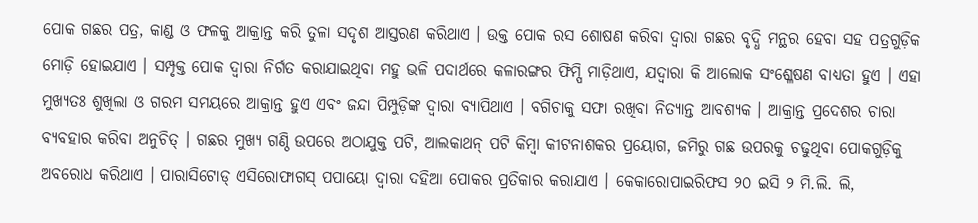ପୋକ ଗଛର ପତ୍ର, କାଣ୍ଡ ଓ ଫଳକୁ ଆକ୍ରାନ୍ତ କରି ତୁଳା ସଦୃଶ ଆସ୍ତରଣ କରିଥାଏ । ଉକ୍ତ ପୋକ ରସ ଶୋଷଣ କରିବା ଦ୍ଵାରା ଗଛର ବୃଦ୍ଧି ମନ୍ଥର ହେବା ସହ ପତ୍ରଗୁଡ଼ିକ ମୋଡ଼ି ହୋଇଯାଏ । ସମ୍ପୃକ୍ତ ପୋକ ଦ୍ଵାରା ନିର୍ଗତ କରାଯାଇଥିବା ମହୁ ଭଳି ପଦାର୍ଥରେ କଳାରଙ୍ଗର ଫିମ୍ପି ମାଡ଼ିଥାଏ, ଯଦ୍ଵାରା କି ଆଲୋକ ସଂଶ୍ଳେଷଣ ବାଧ୍ୟତା ହୁଏ । ଏହା ମୁଖ୍ୟତଃ ଶୁଖିଲା ଓ ଗରମ ସମୟରେ ଆକ୍ରାନ୍ତ ହୁଏ ଏବଂ ଜନ୍ଦା ପିମ୍ପୁଡ଼ିଙ୍କ ଦ୍ଵାରା ବ୍ୟାପିଥାଏ । ବଗିଚାକୁ ସଫା ରଖିବା ନିତ୍ୟାନ୍ତ ଆବଶ୍ୟକ । ଆକ୍ରାନ୍ତ ପ୍ରଦେଶର ଚାରା ବ୍ୟବହାର କରିବା ଅନୁଚିତ୍ । ଗଛର ମୁଖ୍ୟ ଗଣ୍ଠି ଉପରେ ଅଠାଯୁକ୍ତ ପଟି, ଆଲକାଥନ୍ ପଟି କିମ୍ବା କୀଟନାଶକର ପ୍ରୟୋଗ, ଜମିରୁ ଗଛ ଉପରକୁ ଚଢୁଥିବା ପୋକଗୁଡ଼ିକୁ ଅବରୋଧ କରିଥାଏ । ପାରାସିଟୋଡ୍ ଏସିରୋଫାଗସ୍ ପପାୟୋ ଦ୍ଵାରା ଦହିଆ ପୋକର ପ୍ରତିକାର କରାଯାଏ । କେକାରୋପାଇରିଫସ ୨୦ ଇସି ୨ ମି.ଲି. ଲି,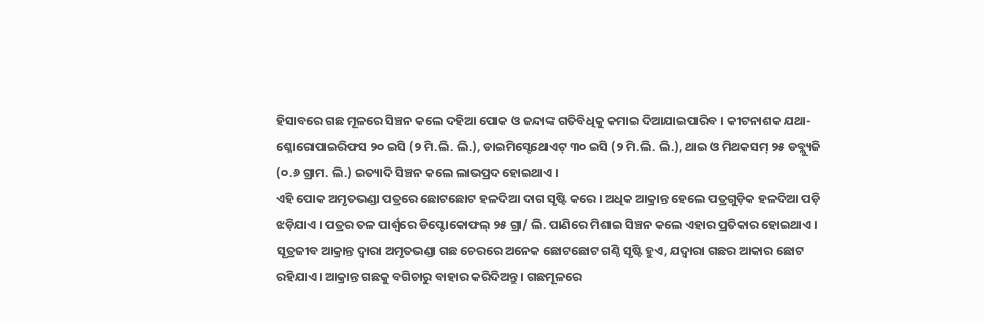ହିସାବରେ ଗଛ ମୂଳରେ ସିଞ୍ଚନ କଲେ ଦହିଆ ପୋକ ଓ ଜନ୍ଦାଙ୍କ ଗତିବିଧିକୁ କମାଇ ଦିଆଯାଇପାରିବ । କୀଟନାଶକ ଯଥା- ଶ୍ଳୋରୋପାଇରିଫସ ୨୦ ଇସି (୨ ମି.ଲି. ଲି.), ଡାଇମିସ୍ଟେଥୋଏଟ୍ ୩୦ ଇସି (୨ ମି.ଲି. ଲି.), ଥାଇ ଓ ମିଥକସମ୍ ୨୫ ଡବ୍ଲ୍ୟୁଜି (୦.୬ ଗ୍ରାମ. ଲି.) ଇତ୍ୟାଦି ସିଞ୍ଚନ କଲେ ଲାଭପ୍ରଦ ହୋଇଥାଏ ।
ଏହି ପୋକ ଅମୃତଭଣ୍ଡା ପତ୍ରରେ ଛୋଟଛୋଟ ହଳଦିଆ ଦାଗ ସୃଷ୍ଟି କରେ । ଅଧିକ ଆକ୍ରାନ୍ତ ହେଲେ ପତ୍ରଗୁଡ଼ିକ ହଳଦିଆ ପଡ଼ି ଝଡ଼ିଯାଏ । ପତ୍ରର ତଳ ପାର୍ଶ୍ଵରେ ଡିପ୍ଟୋକୋଫଲ୍ ୨୫ ଗ୍ରା/ ଲି. ପାଣିରେ ମିଶାଇ ସିଞ୍ଚନ କଲେ ଏହାର ପ୍ରତିକାର ହୋଇଥାଏ ।
ସୂତ୍ରଜୀବ ଆକ୍ରାନ୍ତ ଦ୍ଵାରା ଅମୃତଭଣ୍ଡା ଗଛ ଚେରରେ ଅନେକ ଛୋଟଛୋଟ ଗଣ୍ଠି ସୃଷ୍ଟି ହୁଏ, ଯଦ୍ଵାରା ଗଛର ଆକାର ଛୋଟ ରହିଯାଏ । ଆକ୍ରାନ୍ତ ଗଛକୁ ବଗିଚାରୁ ବାହାର କରିଦିଅନ୍ତୁ । ଗଛମୂଳରେ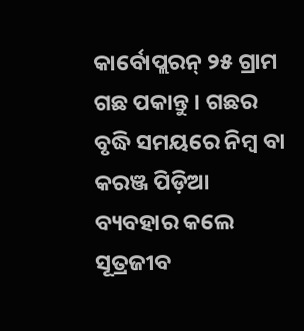କାର୍ବୋପ୍ଲରନ୍ ୨୫ ଗ୍ରାମ ଗଛ ପକାନ୍ତୁ । ଗଛର ବୃଦ୍ଧି ସମୟରେ ନିମ୍ବ ବା କରଞ୍ଜ ପିଡ଼ିଆ ବ୍ୟବହାର କଲେ ସୂତ୍ରଜୀବ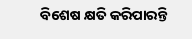ବିଶେଷ କ୍ଷତି କରିପାରନ୍ତି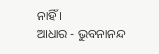ନାହିଁ ।
ଆଧାର - ଭୁବନାନନ୍ଦ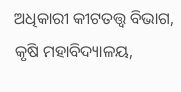ଅଧିକାରୀ କୀଟତତ୍ତ୍ଵ ବିଭାଗ, କୃଷି ମହାବିଦ୍ୟାଳୟ,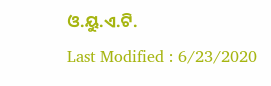ଓ.ୟୁ.ଏ.ଟି.
Last Modified : 6/23/2020